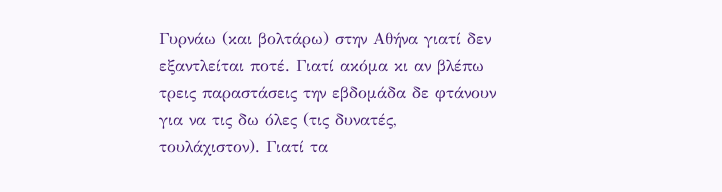Γυρνάω (και βολτάρω) στην Αθήνα γιατί δεν εξαντλείται ποτέ. Γιατί ακόμα κι αν βλέπω τρεις παραστάσεις την εβδομάδα δε φτάνουν για να τις δω όλες (τις δυνατές, τουλάχιστον). Γιατί τα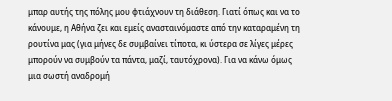μπαρ αυτής της πόλης μου φτιάχνουν τη διάθεση. Γιατί όπως και να το κάνουμε, η Αθήνα ζει και εμείς ανασταινόμαστε από την καταραμένη τη ρουτίνα μας (για μήνες δε συμβαίνει τίποτα, κι ύστερα σε λίγες μέρες μπορούν να συμβούν τα πάντα, μαζί, ταυτόχρονα). Για να κάνω όμως μια σωστή αναδρομή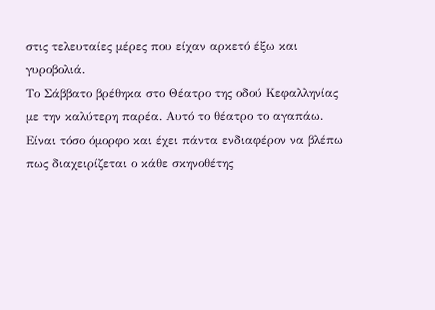στις τελευταίες μέρες που είχαν αρκετό έξω και γυροβολιά.
Το Σάββατο βρέθηκα στο Θέατρο της οδού Κεφαλληνίας με την καλύτερη παρέα. Αυτό το θέατρο το αγαπάω. Είναι τόσο όμορφο και έχει πάντα ενδιαφέρον να βλέπω πως διαχειρίζεται ο κάθε σκηνοθέτης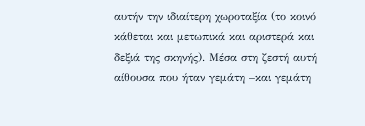αυτήν την ιδιαίτερη χωροταξία (το κοινό κάθεται και μετωπικά και αριστερά και δεξιά της σκηνής). Μέσα στη ζεστή αυτή αίθουσα που ήταν γεμάτη –και γεμάτη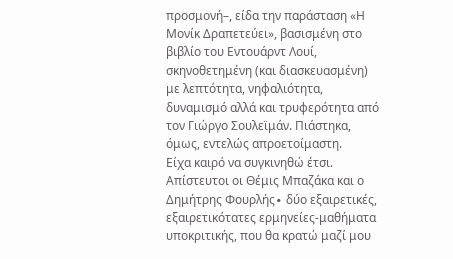προσμονή–, είδα την παράσταση «Η Μονίκ Δραπετεύει», βασισμένη στο βιβλίο του Εντουάρντ Λουί, σκηνοθετημένη (και διασκευασμένη) με λεπτότητα, νηφαλιότητα, δυναμισμό αλλά και τρυφερότητα από τον Γιώργο Σουλεϊμάν. Πιάστηκα, όμως, εντελώς απροετοίμαστη.
Είχα καιρό να συγκινηθώ έτσι. Απίστευτοι οι Θέμις Μπαζάκα και ο Δημήτρης Φουρλής∙ δύο εξαιρετικές, εξαιρετικότατες ερμηνείες-μαθήματα υποκριτικής, που θα κρατώ μαζί μου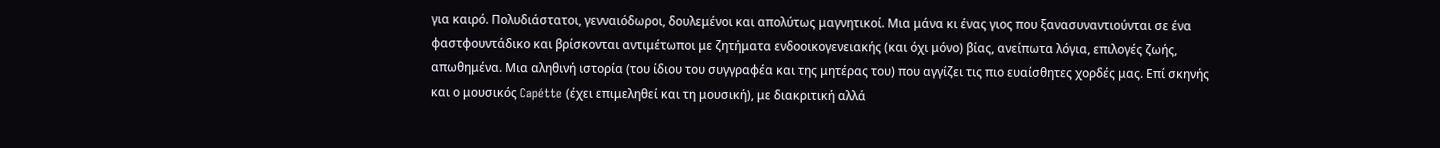για καιρό. Πολυδιάστατοι, γενναιόδωροι, δουλεμένοι και απολύτως μαγνητικοί. Μια μάνα κι ένας γιος που ξανασυναντιούνται σε ένα φαστφουντάδικο και βρίσκονται αντιμέτωποι με ζητήματα ενδοοικογενειακής (και όχι μόνο) βίας, ανείπωτα λόγια, επιλογές ζωής, απωθημένα. Μια αληθινή ιστορία (του ίδιου του συγγραφέα και της μητέρας του) που αγγίζει τις πιο ευαίσθητες χορδές μας. Επί σκηνής και ο μουσικός Capétte (έχει επιμεληθεί και τη μουσική), με διακριτική αλλά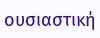ουσιαστική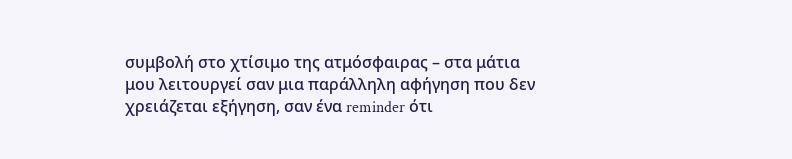συμβολή στο χτίσιμο της ατμόσφαιρας – στα μάτια μου λειτουργεί σαν μια παράλληλη αφήγηση που δεν χρειάζεται εξήγηση, σαν ένα reminder ότι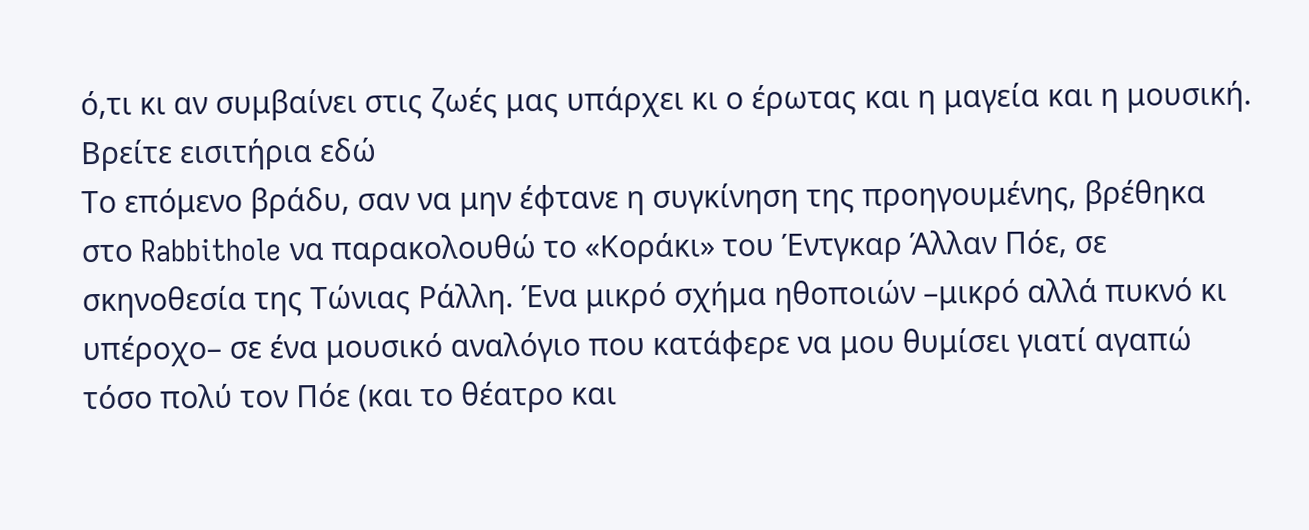ό,τι κι αν συμβαίνει στις ζωές μας υπάρχει κι ο έρωτας και η μαγεία και η μουσική.
Βρείτε εισιτήρια εδώ
Το επόμενο βράδυ, σαν να μην έφτανε η συγκίνηση της προηγουμένης, βρέθηκα στο Rabbithole να παρακολουθώ το «Κοράκι» του Έντγκαρ Άλλαν Πόε, σε σκηνοθεσία της Τώνιας Ράλλη. Ένα μικρό σχήμα ηθοποιών –μικρό αλλά πυκνό κι υπέροχο– σε ένα μουσικό αναλόγιο που κατάφερε να μου θυμίσει γιατί αγαπώ τόσο πολύ τον Πόε (και το θέατρο και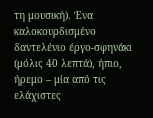τη μουσική). Ένα καλοκουρδισμένο δαντελένιο έργο-σφηνάκι (μόλις 40 λεπτά), ήπιο, ήρεμο – μία από τις ελάχιστες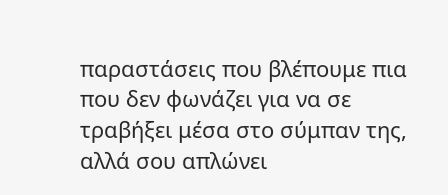παραστάσεις που βλέπουμε πια που δεν φωνάζει για να σε τραβήξει μέσα στο σύμπαν της, αλλά σου απλώνει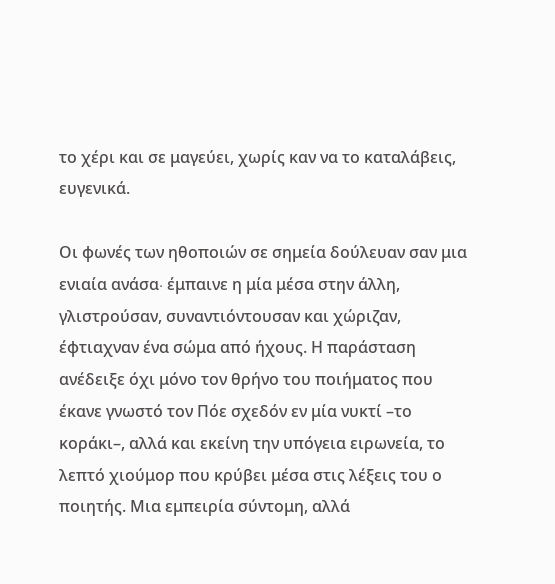το χέρι και σε μαγεύει, χωρίς καν να το καταλάβεις, ευγενικά.

Οι φωνές των ηθοποιών σε σημεία δούλευαν σαν μια ενιαία ανάσα∙ έμπαινε η μία μέσα στην άλλη, γλιστρούσαν, συναντιόντουσαν και χώριζαν, έφτιαχναν ένα σώμα από ήχους. Η παράσταση ανέδειξε όχι μόνο τον θρήνο του ποιήματος που έκανε γνωστό τον Πόε σχεδόν εν μία νυκτί –το κοράκι–, αλλά και εκείνη την υπόγεια ειρωνεία, το λεπτό χιούμορ που κρύβει μέσα στις λέξεις του ο ποιητής. Μια εμπειρία σύντομη, αλλά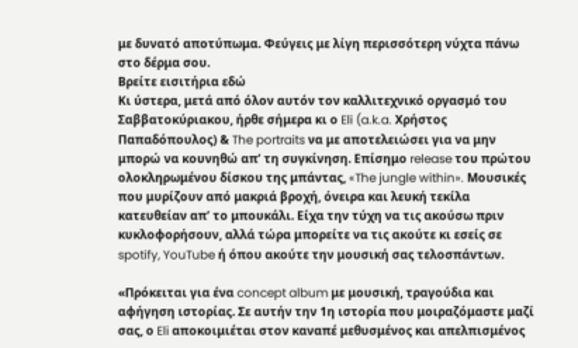με δυνατό αποτύπωμα. Φεύγεις με λίγη περισσότερη νύχτα πάνω στο δέρμα σου.
Βρείτε εισιτήρια εδώ
Κι ύστερα, μετά από όλον αυτόν τον καλλιτεχνικό οργασμό του Σαββατοκύριακου, ήρθε σήμερα κι ο Eli (a.k.a. Χρήστος Παπαδόπουλος) & The portraits να με αποτελειώσει για να μην μπορώ να κουνηθώ απ’ τη συγκίνηση. Επίσημο release του πρώτου ολοκληρωμένου δίσκου της μπάντας, «The jungle within». Μουσικές που μυρίζουν από μακριά βροχή, όνειρα και λευκή τεκίλα κατευθείαν απ’ το μπουκάλι. Είχα την τύχη να τις ακούσω πριν κυκλοφορήσουν, αλλά τώρα μπορείτε να τις ακούτε κι εσείς σε spotify, YouTube ή όπου ακούτε την μουσική σας τελοσπάντων.

«Πρόκειται για ένα concept album με μουσική, τραγούδια και αφήγηση ιστορίας. Σε αυτήν την 1η ιστορία που μοιραζόμαστε μαζί σας, ο Eli αποκοιμιέται στον καναπέ μεθυσμένος και απελπισμένος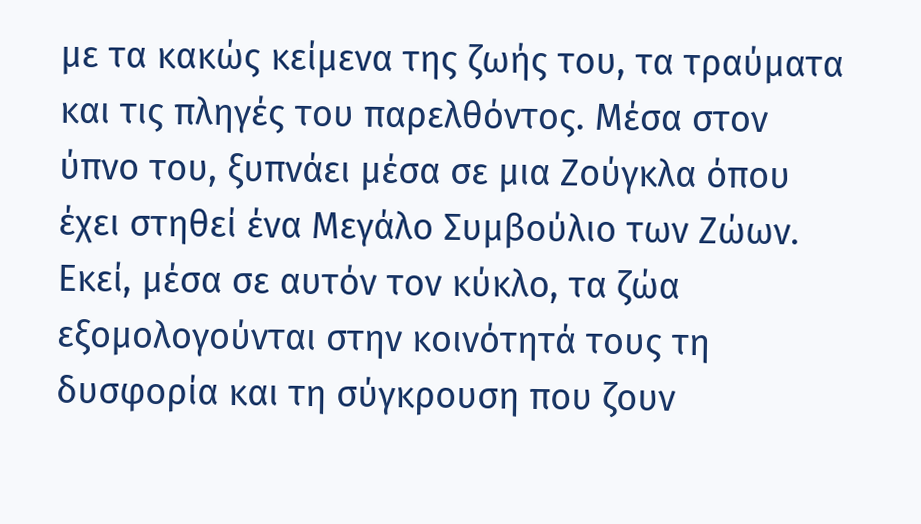με τα κακώς κείμενα της ζωής του, τα τραύματα και τις πληγές του παρελθόντος. Μέσα στον ύπνο του, ξυπνάει μέσα σε μια Ζούγκλα όπου έχει στηθεί ένα Μεγάλο Συμβούλιο των Ζώων. Εκεί, μέσα σε αυτόν τον κύκλο, τα ζώα εξομολογούνται στην κοινότητά τους τη δυσφορία και τη σύγκρουση που ζουν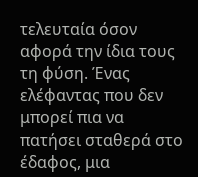τελευταία όσον αφορά την ίδια τους τη φύση. Ένας ελέφαντας που δεν μπορεί πια να πατήσει σταθερά στο έδαφος, μια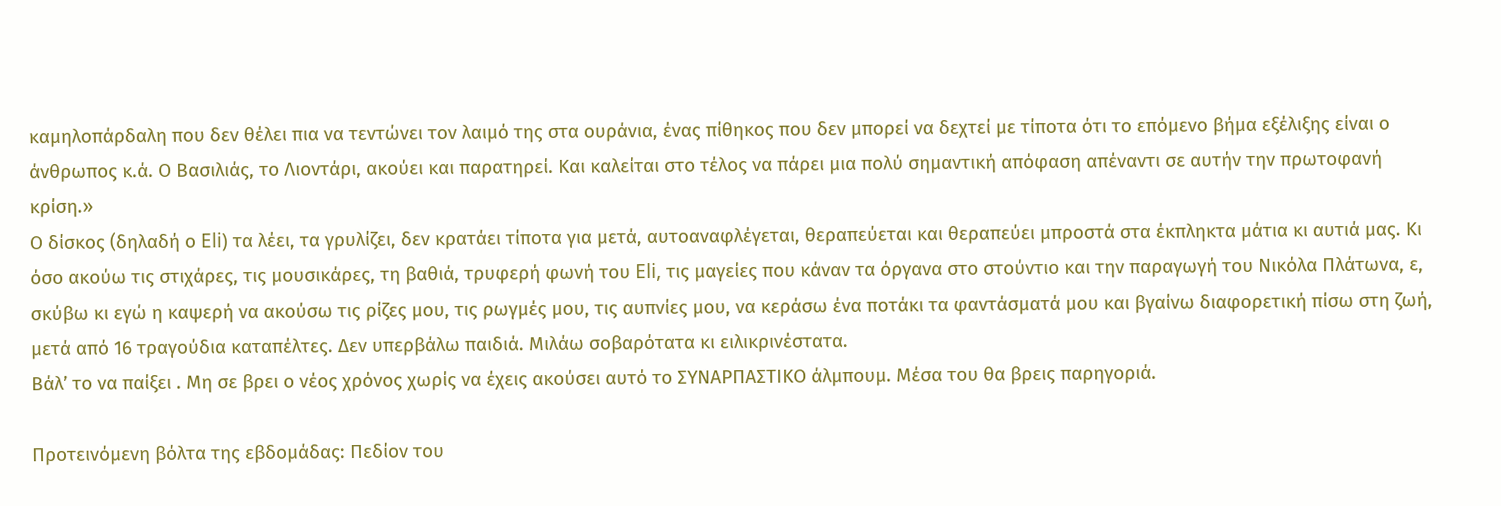καμηλοπάρδαλη που δεν θέλει πια να τεντώνει τον λαιμό της στα ουράνια, ένας πίθηκος που δεν μπορεί να δεχτεί με τίποτα ότι το επόμενο βήμα εξέλιξης είναι ο άνθρωπος κ.ά. Ο Βασιλιάς, το Λιοντάρι, ακούει και παρατηρεί. Και καλείται στο τέλος να πάρει μια πολύ σημαντική απόφαση απέναντι σε αυτήν την πρωτοφανή κρίση.»
Ο δίσκος (δηλαδή ο Eli) τα λέει, τα γρυλίζει, δεν κρατάει τίποτα για μετά, αυτοαναφλέγεται, θεραπεύεται και θεραπεύει μπροστά στα έκπληκτα μάτια κι αυτιά μας. Κι όσο ακούω τις στιχάρες, τις μουσικάρες, τη βαθιά, τρυφερή φωνή του Eli, τις μαγείες που κάναν τα όργανα στο στούντιο και την παραγωγή του Νικόλα Πλάτωνα, ε, σκύβω κι εγώ η καψερή να ακούσω τις ρίζες μου, τις ρωγμές μου, τις αυπνίες μου, να κεράσω ένα ποτάκι τα φαντάσματά μου και βγαίνω διαφορετική πίσω στη ζωή, μετά από 16 τραγούδια καταπέλτες. Δεν υπερβάλω παιδιά. Μιλάω σοβαρότατα κι ειλικρινέστατα.
Βάλ’ το να παίξει . Μη σε βρει ο νέος χρόνος χωρίς να έχεις ακούσει αυτό το ΣΥΝΑΡΠΑΣΤΙΚΟ άλμπουμ. Μέσα του θα βρεις παρηγοριά.

Προτεινόμενη βόλτα της εβδομάδας: Πεδίον του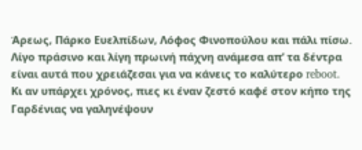Άρεως, Πάρκο Ευελπίδων, Λόφος Φινοπούλου και πάλι πίσω. Λίγο πράσινο και λίγη πρωινή πάχνη ανάμεσα απ’ τα δέντρα είναι αυτά που χρειάζεσαι για να κάνεις το καλύτερο reboot. Κι αν υπάρχει χρόνος, πιες κι έναν ζεστό καφέ στον κήπο της Γαρδένιας να γαληνέψουν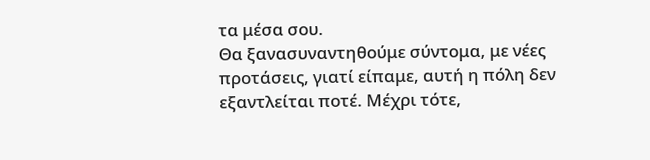τα μέσα σου.
Θα ξανασυναντηθούμε σύντομα, με νέες προτάσεις, γιατί είπαμε, αυτή η πόλη δεν εξαντλείται ποτέ. Μέχρι τότε,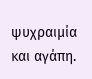ψυχραιμία και αγάπη.